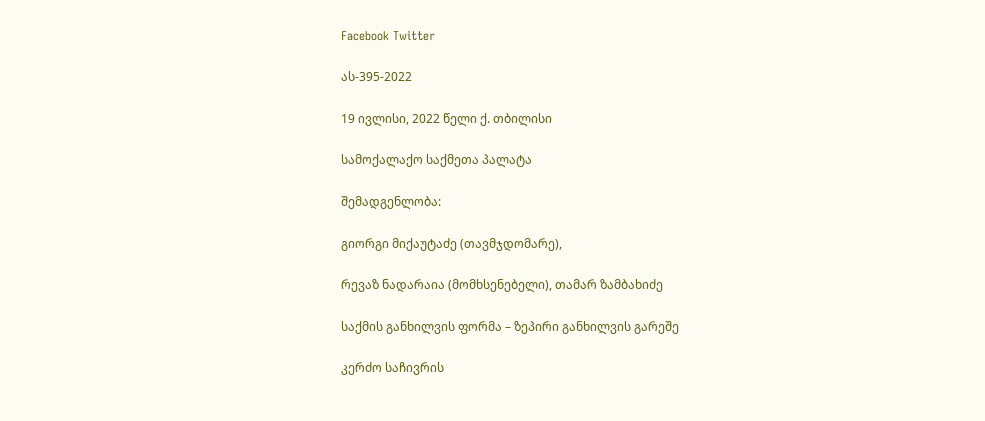Facebook Twitter

ას-395-2022

19 ივლისი, 2022 წელი ქ. თბილისი

სამოქალაქო საქმეთა პალატა

შემადგენლობა:

გიორგი მიქაუტაძე (თავმჯდომარე),

რევაზ ნადარაია (მომხსენებელი), თამარ ზამბახიძე

საქმის განხილვის ფორმა – ზეპირი განხილვის გარეშე

კერძო საჩივრის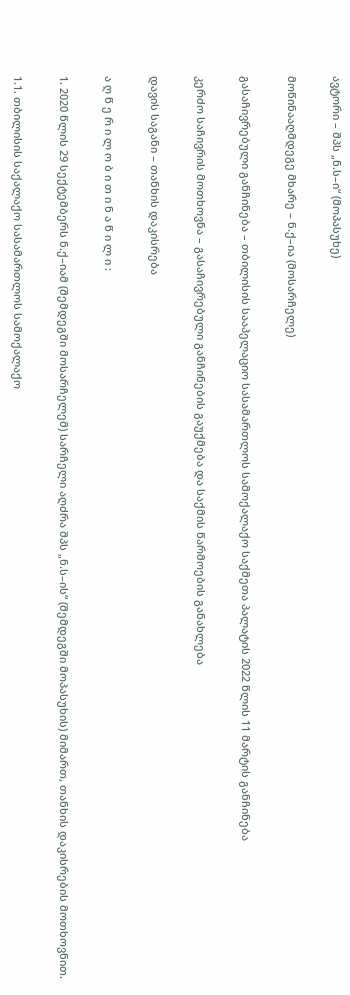ავტორი – შპს „ნ.ს–ი“ (მოპასუხე)

მოწინააღმდეგე მხარე – ნ.ქ–ია (მოსარჩელე)

გასაჩივრებული განჩინება – თბილისის სააპელაციო სასამართლოს სამოქალაქო საქმეთა პალატის 2022 წლის 11 მარტის განჩინება

კერძო საჩივრის მოთხოვნა – გასაჩივრებული განჩინების გაუქმება და საქმის წარმოების განახლება

დავის საგანი – თანხის დაკისრება

ა ღ წ ე რ ი ლ ო ბ ი თ ი ნ ა წ ი ლ ი :

1. 2020 წლის 29 სექტემბერს ნ.ქ–იამ (შემდეგში მოსარჩელემ) სარჩელი აღძრა შპს „ნ.ს–ის“ (შემდეგში მოპასუხის) მიმართ, თანხის დაკისრების მოთხოვნით.

1.1. თბილისის საქალაქო სასამართლოს სამოქალაქო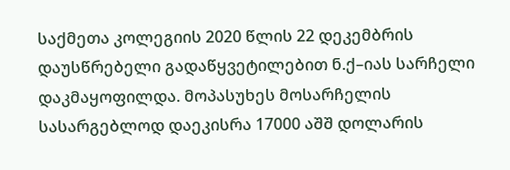საქმეთა კოლეგიის 2020 წლის 22 დეკემბრის დაუსწრებელი გადაწყვეტილებით ნ.ქ–იას სარჩელი დაკმაყოფილდა. მოპასუხეს მოსარჩელის სასარგებლოდ დაეკისრა 17000 აშშ დოლარის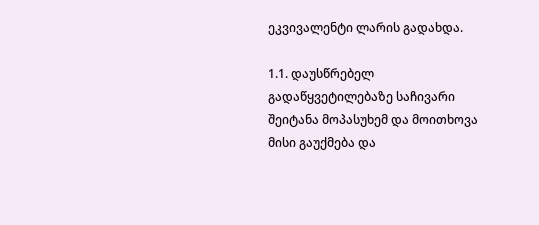ეკვივალენტი ლარის გადახდა.

1.1. დაუსწრებელ გადაწყვეტილებაზე საჩივარი შეიტანა მოპასუხემ და მოითხოვა მისი გაუქმება და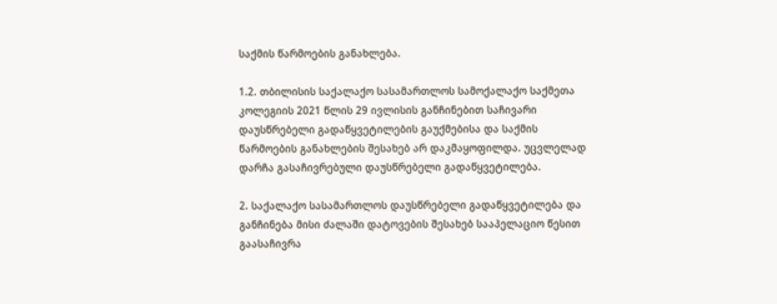საქმის წარმოების განახლება.

1.2. თბილისის საქალაქო სასამართლოს სამოქალაქო საქმეთა კოლეგიის 2021 წლის 29 ივლისის განჩინებით საჩივარი დაუსწრებელი გადაწყვეტილების გაუქმებისა და საქმის წარმოების განახლების შესახებ არ დაკმაყოფილდა. უცვლელად დარჩა გასაჩივრებული დაუსწრებელი გადაწყვეტილება.

2. საქალაქო სასამართლოს დაუსწრებელი გადაწყვეტილება და განჩინება მისი ძალაში დატოვების შესახებ სააპელაციო წესით გაასაჩივრა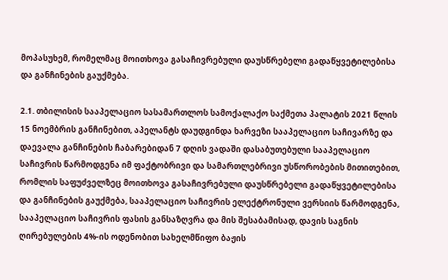მოპასუხემ, რომელმაც მოითხოვა გასაჩივრებული დაუსწრებელი გადაწყვეტილებისა და განჩინების გაუქმება.

2.1. თბილისის სააპელაციო სასამართლოს სამოქალაქო საქმეთა პალატის 2021 წლის 15 ნოემბრის განჩინებით, აპელანტს დაუდგინდა ხარვეზი სააპელაციო საჩივარზე და დაევალა განჩინების ჩაბარებიდან 7 დღის ვადაში დასაბუთებული სააპელაციო საჩივრის წარმოდგენა იმ ფაქტობრივი და სამართლებრივი უსწორობების მითითებით, რომლის საფუძველზეც მოითხოვა გასაჩივრებული დაუსწრებელი გადაწყვეტილებისა და განჩინების გაუქმება, სააპელაციო საჩივრის ელექტრონული ვერსიის წარმოდგენა, სააპელაციო საჩივრის ფასის განსაზღვრა და მის შესაბამისად, დავის საგნის ღირებულების 4%-ის ოდენობით სახელმწიფო ბაჟის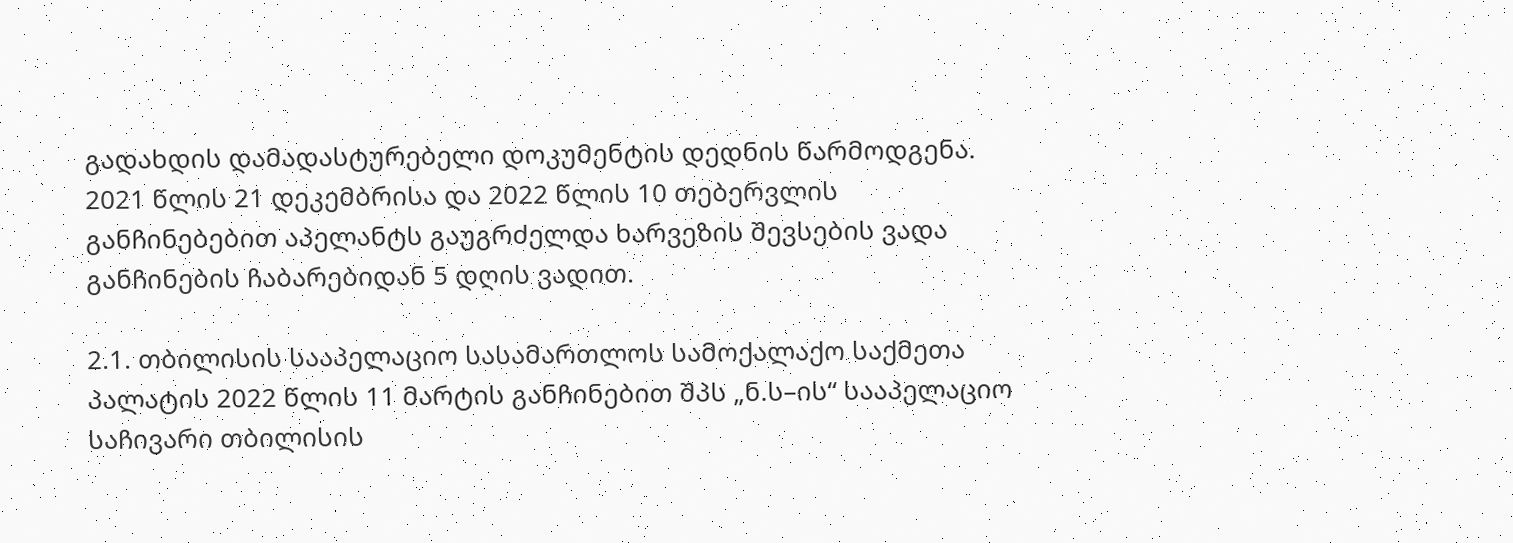გადახდის დამადასტურებელი დოკუმენტის დედნის წარმოდგენა. 2021 წლის 21 დეკემბრისა და 2022 წლის 10 თებერვლის განჩინებებით აპელანტს გაუგრძელდა ხარვეზის შევსების ვადა განჩინების ჩაბარებიდან 5 დღის ვადით.

2.1. თბილისის სააპელაციო სასამართლოს სამოქალაქო საქმეთა პალატის 2022 წლის 11 მარტის განჩინებით შპს „ნ.ს–ის“ სააპელაციო საჩივარი თბილისის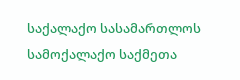საქალაქო სასამართლოს სამოქალაქო საქმეთა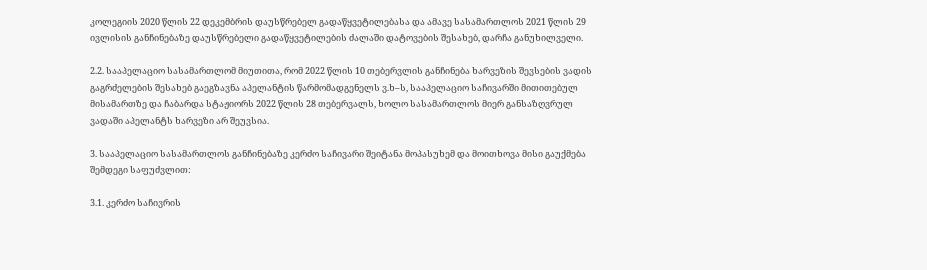კოლეგიის 2020 წლის 22 დეკემბრის დაუსწრებელ გადაწყვეტილებასა და ამავე სასამართლოს 2021 წლის 29 ივლისის განჩინებაზე დაუსწრებელი გადაწყვეტილების ძალაში დატოვების შესახებ, დარჩა განუხილველი.

2.2. სააპელაციო სასამართლომ მიუთითა, რომ 2022 წლის 10 თებერვლის განჩინება ხარვეზის შევსების ვადის გაგრძელების შესახებ გაეგზავნა აპელანტის წარმომადგენელს ვ.ხ–ს, სააპელაციო საჩივარში მითითებულ მისამართზე და ჩაბარდა სტაჟიორს 2022 წლის 28 თებერვალს, ხოლო სასამართლოს მიერ განსაზღვრულ ვადაში აპელანტს ხარვეზი არ შეუვსია.

3. სააპელაციო სასამართლოს განჩინებაზე კერძო საჩივარი შეიტანა მოპასუხემ და მოითხოვა მისი გაუქმება შემდეგი საფუძვლით:

3.1. კერძო საჩივრის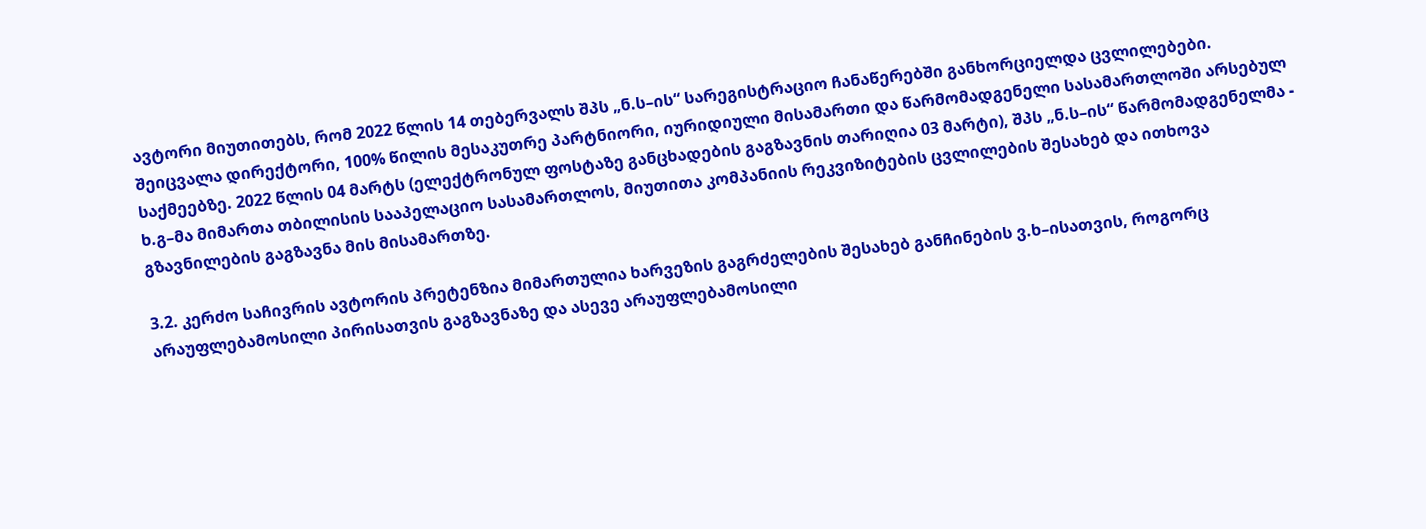ავტორი მიუთითებს, რომ 2022 წლის 14 თებერვალს შპს „ნ.ს–ის“ სარეგისტრაციო ჩანაწერებში განხორციელდა ცვლილებები. შეიცვალა დირექტორი, 100% წილის მესაკუთრე პარტნიორი, იურიდიული მისამართი და წარმომადგენელი სასამართლოში არსებულ საქმეებზე. 2022 წლის 04 მარტს (ელექტრონულ ფოსტაზე განცხადების გაგზავნის თარიღია 03 მარტი), შპს „ნ.ს–ის“ წარმომადგენელმა - ხ.გ–მა მიმართა თბილისის სააპელაციო სასამართლოს, მიუთითა კომპანიის რეკვიზიტების ცვლილების შესახებ და ითხოვა გზავნილების გაგზავნა მის მისამართზე.

3.2. კერძო საჩივრის ავტორის პრეტენზია მიმართულია ხარვეზის გაგრძელების შესახებ განჩინების ვ.ხ–ისათვის, როგორც არაუფლებამოსილი პირისათვის გაგზავნაზე და ასევე არაუფლებამოსილი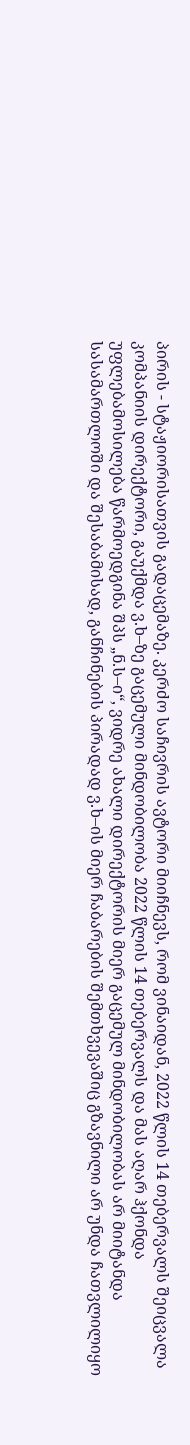პირის - სტაჟიორისათვის გადაცემაზე. კერძო საჩივრის ავტორი მიიჩნევს, რომ ვინაიდან, 2022 წლის 14 თებერვალს შეიცვალა კომპანიის დირექტორი, გაუქმდა ვ.ხ–ზე გაცემული მინდობილობა 2022 წლის 14 თებერვალს და მას აღარ ჰქონდა უფლებამოსილება წარმოედგინა შპს „ნ.ს–ი“, ვიდრე ახალი დირექტორის მიერ გაცემულ მინდობილობას არ მიიტანდა სასამართლოში და შესაბამისად, განჩინების პირადად ვ.ხ–ის მიერ ჩაბარების შემთხვევაშიც გზავნილი არ უნდა ჩათვლილიყო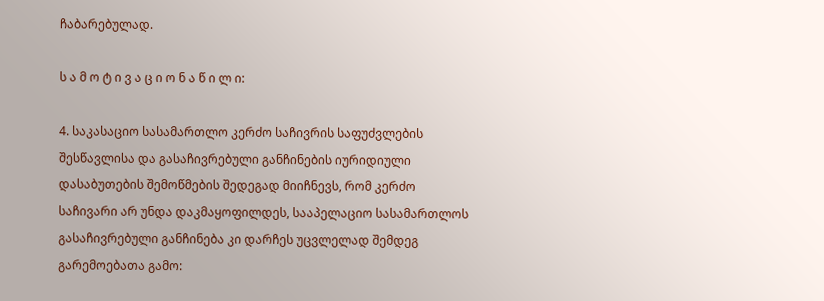ჩაბარებულად.

ს ა მ ო ტ ი ვ ა ც ი ო ნ ა წ ი ლ ი:

4. საკასაციო სასამართლო კერძო საჩივრის საფუძვლების შესწავლისა და გასაჩივრებული განჩინების იურიდიული დასაბუთების შემოწმების შედეგად მიიჩნევს, რომ კერძო საჩივარი არ უნდა დაკმაყოფილდეს, სააპელაციო სასამართლოს გასაჩივრებული განჩინება კი დარჩეს უცვლელად შემდეგ გარემოებათა გამო: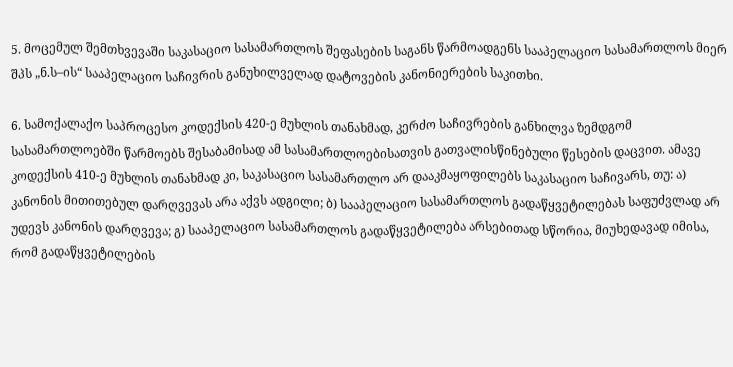5. მოცემულ შემთხვევაში საკასაციო სასამართლოს შეფასების საგანს წარმოადგენს სააპელაციო სასამართლოს მიერ შპს „ნ.ს–ის“ სააპელაციო საჩივრის განუხილველად დატოვების კანონიერების საკითხი.

6. სამოქალაქო საპროცესო კოდექსის 420-ე მუხლის თანახმად, კერძო საჩივრების განხილვა ზემდგომ სასამართლოებში წარმოებს შესაბამისად ამ სასამართლოებისათვის გათვალისწინებული წესების დაცვით. ამავე კოდექსის 410-ე მუხლის თანახმად კი, საკასაციო სასამართლო არ დააკმაყოფილებს საკასაციო საჩივარს, თუ: ა) კანონის მითითებულ დარღვევას არა აქვს ადგილი; ბ) სააპელაციო სასამართლოს გადაწყვეტილებას საფუძვლად არ უდევს კანონის დარღვევა; გ) სააპელაციო სასამართლოს გადაწყვეტილება არსებითად სწორია, მიუხედავად იმისა, რომ გადაწყვეტილების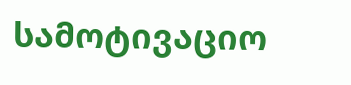სამოტივაციო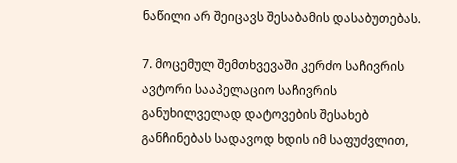ნაწილი არ შეიცავს შესაბამის დასაბუთებას.

7. მოცემულ შემთხვევაში კერძო საჩივრის ავტორი სააპელაციო საჩივრის განუხილველად დატოვების შესახებ განჩინებას სადავოდ ხდის იმ საფუძვლით,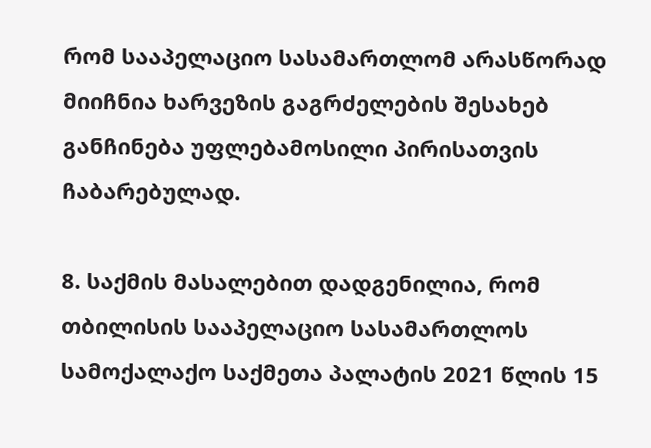რომ სააპელაციო სასამართლომ არასწორად მიიჩნია ხარვეზის გაგრძელების შესახებ განჩინება უფლებამოსილი პირისათვის ჩაბარებულად.

8. საქმის მასალებით დადგენილია, რომ თბილისის სააპელაციო სასამართლოს სამოქალაქო საქმეთა პალატის 2021 წლის 15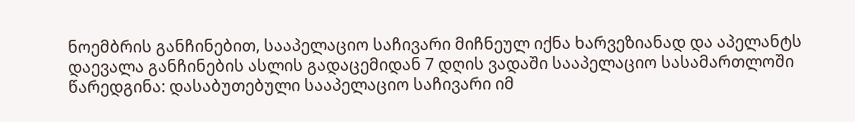ნოემბრის განჩინებით, სააპელაციო საჩივარი მიჩნეულ იქნა ხარვეზიანად და აპელანტს დაევალა განჩინების ასლის გადაცემიდან 7 დღის ვადაში სააპელაციო სასამართლოში წარედგინა: დასაბუთებული სააპელაციო საჩივარი იმ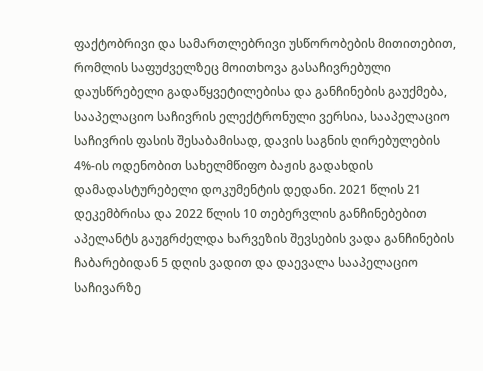ფაქტობრივი და სამართლებრივი უსწორობების მითითებით, რომლის საფუძველზეც მოითხოვა გასაჩივრებული დაუსწრებელი გადაწყვეტილებისა და განჩინების გაუქმება, სააპელაციო საჩივრის ელექტრონული ვერსია, სააპელაციო საჩივრის ფასის შესაბამისად, დავის საგნის ღირებულების 4%-ის ოდენობით სახელმწიფო ბაჟის გადახდის დამადასტურებელი დოკუმენტის დედანი. 2021 წლის 21 დეკემბრისა და 2022 წლის 10 თებერვლის განჩინებებით აპელანტს გაუგრძელდა ხარვეზის შევსების ვადა განჩინების ჩაბარებიდან 5 დღის ვადით და დაევალა სააპელაციო საჩივარზე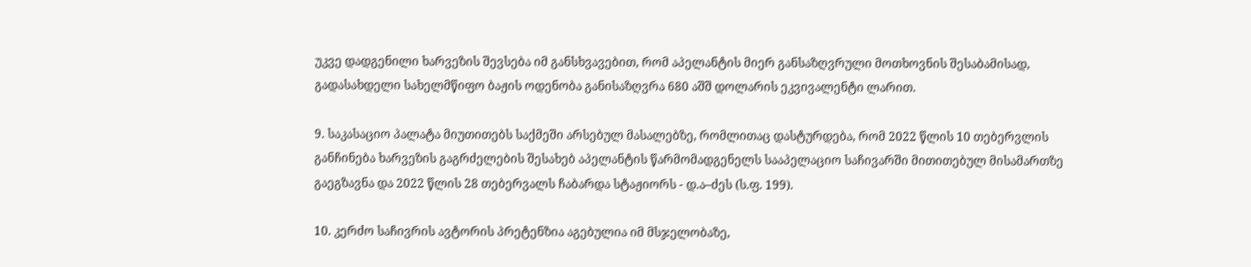უკვე დადგენილი ხარვეზის შევსება იმ განსხვავებით, რომ აპელანტის მიერ განსაზღვრული მოთხოვნის შესაბამისად, გადასახდელი სახელმწიფო ბაჟის ოდენობა განისაზღვრა 680 აშშ დოლარის ეკვივალენტი ლარით.

9. საკასაციო პალატა მიუთითებს საქმეში არსებულ მასალებზე, რომლითაც დასტურდება, რომ 2022 წლის 10 თებერვლის განჩინება ხარვეზის გაგრძელების შესახებ აპელანტის წარმომადგენელს სააპელაციო საჩივარში მითითებულ მისამართზე გაეგზავნა და 2022 წლის 28 თებერვალს ჩაბარდა სტაჟიორს - დ.ა–ძეს (ს.ფ. 199).

10. კერძო საჩივრის ავტორის პრეტენზია აგებულია იმ მსჯელობაზე,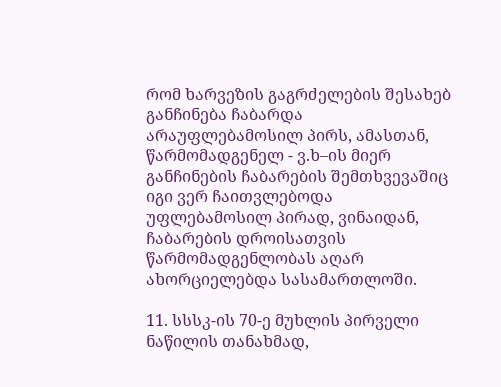რომ ხარვეზის გაგრძელების შესახებ განჩინება ჩაბარდა არაუფლებამოსილ პირს, ამასთან, წარმომადგენელ - ვ.ხ–ის მიერ განჩინების ჩაბარების შემთხვევაშიც იგი ვერ ჩაითვლებოდა უფლებამოსილ პირად, ვინაიდან, ჩაბარების დროისათვის წარმომადგენლობას აღარ ახორციელებდა სასამართლოში.

11. სსსკ-ის 70-ე მუხლის პირველი ნაწილის თანახმად,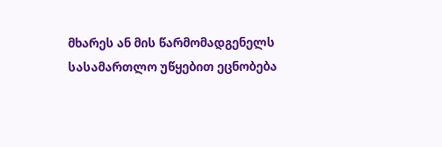მხარეს ან მის წარმომადგენელს სასამართლო უწყებით ეცნობება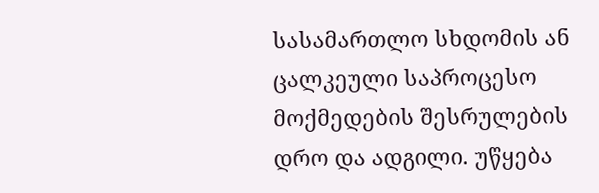სასამართლო სხდომის ან ცალკეული საპროცესო მოქმედების შესრულების დრო და ადგილი. უწყება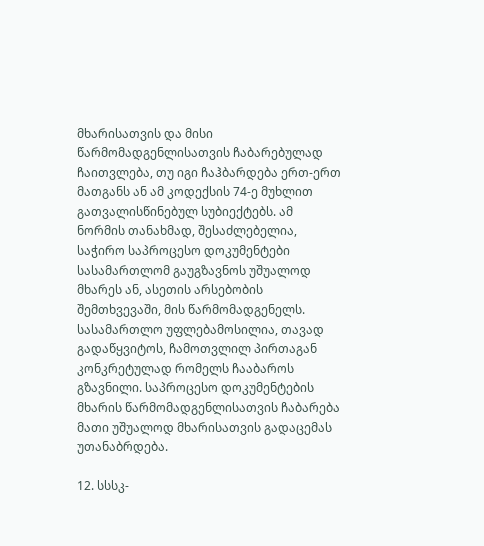მხარისათვის და მისი წარმომადგენლისათვის ჩაბარებულად ჩაითვლება, თუ იგი ჩაჰბარდება ერთ-ერთ მათგანს ან ამ კოდექსის 74-ე მუხლით გათვალისწინებულ სუბიექტებს. ამ ნორმის თანახმად, შესაძლებელია, საჭირო საპროცესო დოკუმენტები სასამართლომ გაუგზავნოს უშუალოდ მხარეს ან, ასეთის არსებობის შემთხვევაში, მის წარმომადგენელს. სასამართლო უფლებამოსილია, თავად გადაწყვიტოს, ჩამოთვლილ პირთაგან კონკრეტულად რომელს ჩააბაროს გზავნილი. საპროცესო დოკუმენტების მხარის წარმომადგენლისათვის ჩაბარება მათი უშუალოდ მხარისათვის გადაცემას უთანაბრდება.

12. სსსკ-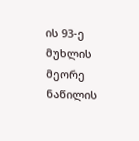ის 93-ე მუხლის მეორე ნაწილის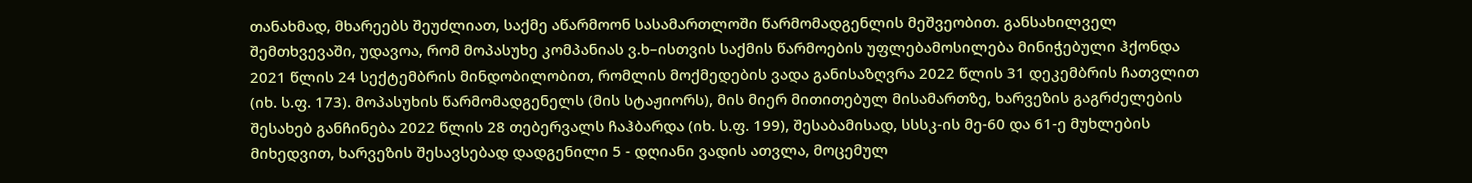თანახმად, მხარეებს შეუძლიათ, საქმე აწარმოონ სასამართლოში წარმომადგენლის მეშვეობით. განსახილველ შემთხვევაში, უდავოა, რომ მოპასუხე კომპანიას ვ.ხ–ისთვის საქმის წარმოების უფლებამოსილება მინიჭებული ჰქონდა 2021 წლის 24 სექტემბრის მინდობილობით, რომლის მოქმედების ვადა განისაზღვრა 2022 წლის 31 დეკემბრის ჩათვლით (იხ. ს.ფ. 173). მოპასუხის წარმომადგენელს (მის სტაჟიორს), მის მიერ მითითებულ მისამართზე, ხარვეზის გაგრძელების შესახებ განჩინება 2022 წლის 28 თებერვალს ჩაჰბარდა (იხ. ს.ფ. 199), შესაბამისად, სსსკ-ის მე-60 და 61-ე მუხლების მიხედვით, ხარვეზის შესავსებად დადგენილი 5 - დღიანი ვადის ათვლა, მოცემულ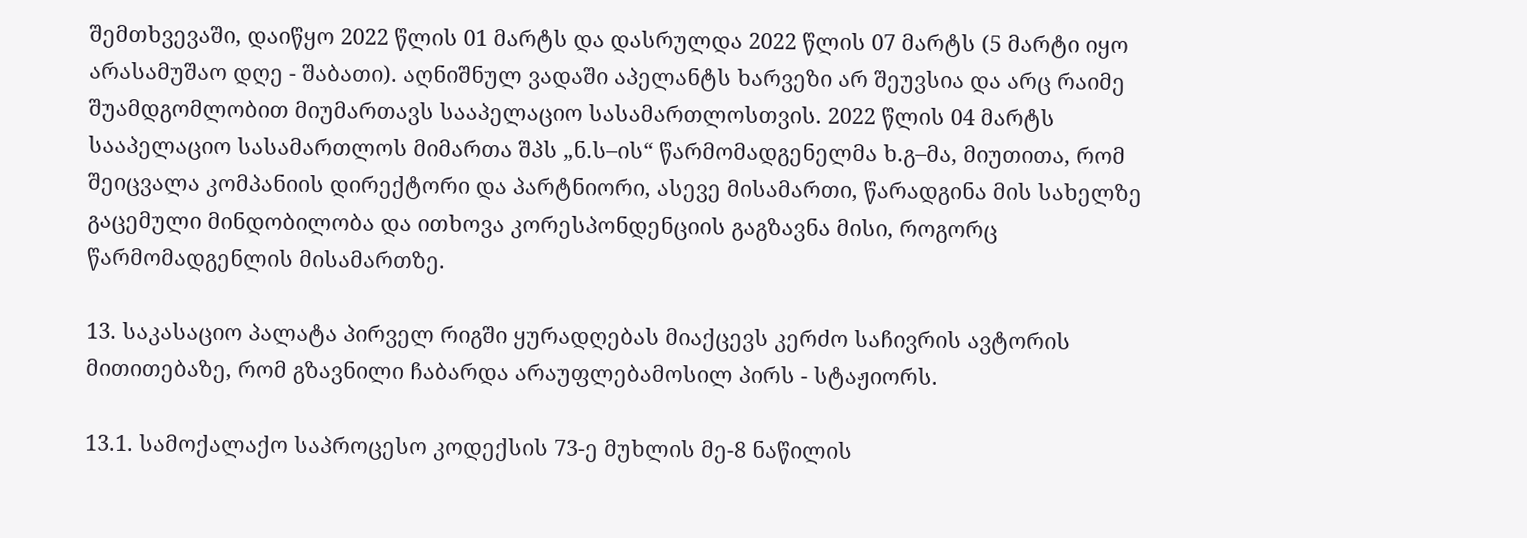შემთხვევაში, დაიწყო 2022 წლის 01 მარტს და დასრულდა 2022 წლის 07 მარტს (5 მარტი იყო არასამუშაო დღე - შაბათი). აღნიშნულ ვადაში აპელანტს ხარვეზი არ შეუვსია და არც რაიმე შუამდგომლობით მიუმართავს სააპელაციო სასამართლოსთვის. 2022 წლის 04 მარტს სააპელაციო სასამართლოს მიმართა შპს „ნ.ს–ის“ წარმომადგენელმა ხ.გ–მა, მიუთითა, რომ შეიცვალა კომპანიის დირექტორი და პარტნიორი, ასევე მისამართი, წარადგინა მის სახელზე გაცემული მინდობილობა და ითხოვა კორესპონდენციის გაგზავნა მისი, როგორც წარმომადგენლის მისამართზე.

13. საკასაციო პალატა პირველ რიგში ყურადღებას მიაქცევს კერძო საჩივრის ავტორის მითითებაზე, რომ გზავნილი ჩაბარდა არაუფლებამოსილ პირს - სტაჟიორს.

13.1. სამოქალაქო საპროცესო კოდექსის 73-ე მუხლის მე-8 ნაწილის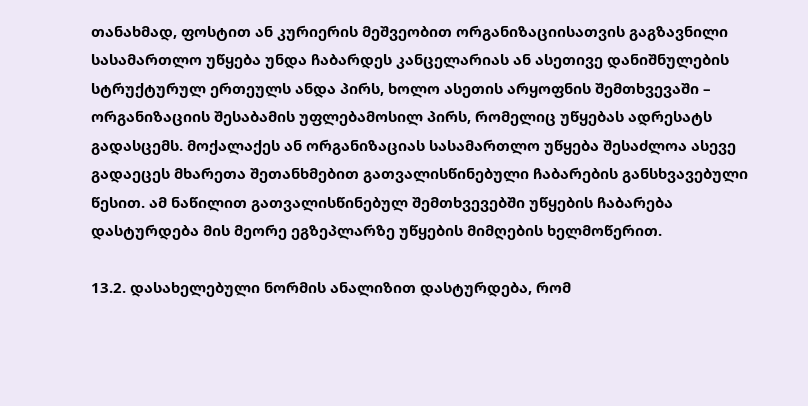თანახმად, ფოსტით ან კურიერის მეშვეობით ორგანიზაციისათვის გაგზავნილი სასამართლო უწყება უნდა ჩაბარდეს კანცელარიას ან ასეთივე დანიშნულების სტრუქტურულ ერთეულს ანდა პირს, ხოლო ასეთის არყოფნის შემთხვევაში – ორგანიზაციის შესაბამის უფლებამოსილ პირს, რომელიც უწყებას ადრესატს გადასცემს. მოქალაქეს ან ორგანიზაციას სასამართლო უწყება შესაძლოა ასევე გადაეცეს მხარეთა შეთანხმებით გათვალისწინებული ჩაბარების განსხვავებული წესით. ამ ნაწილით გათვალისწინებულ შემთხვევებში უწყების ჩაბარება დასტურდება მის მეორე ეგზეპლარზე უწყების მიმღების ხელმოწერით.

13.2. დასახელებული ნორმის ანალიზით დასტურდება, რომ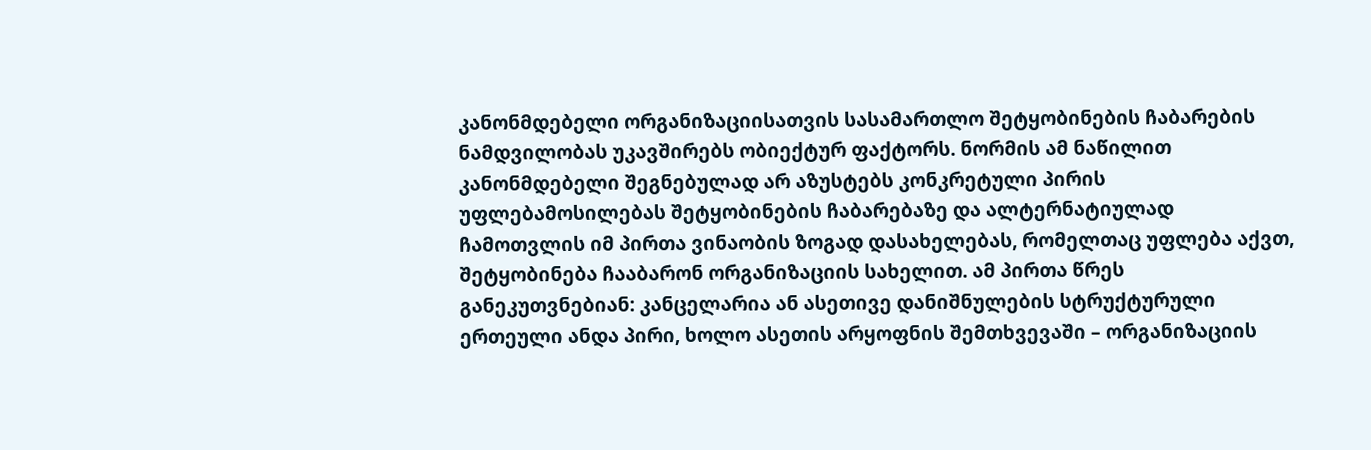კანონმდებელი ორგანიზაციისათვის სასამართლო შეტყობინების ჩაბარების ნამდვილობას უკავშირებს ობიექტურ ფაქტორს. ნორმის ამ ნაწილით კანონმდებელი შეგნებულად არ აზუსტებს კონკრეტული პირის უფლებამოსილებას შეტყობინების ჩაბარებაზე და ალტერნატიულად ჩამოთვლის იმ პირთა ვინაობის ზოგად დასახელებას, რომელთაც უფლება აქვთ, შეტყობინება ჩააბარონ ორგანიზაციის სახელით. ამ პირთა წრეს განეკუთვნებიან: კანცელარია ან ასეთივე დანიშნულების სტრუქტურული ერთეული ანდა პირი, ხოლო ასეთის არყოფნის შემთხვევაში – ორგანიზაციის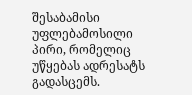შესაბამისი უფლებამოსილი პირი, რომელიც უწყებას ადრესატს გადასცემს.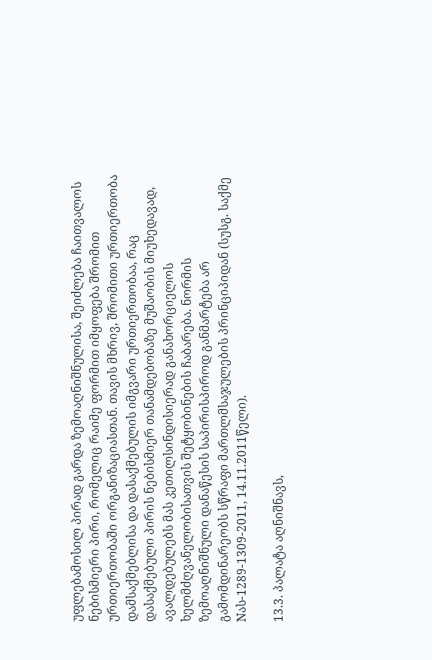უფლებამოსილ პირად გარდა ზემოაღნიშნულისა, შეიძლება ჩაითვალოს ნებისმიერი პირი, რომელიც რაიმე ფორმით იმყოფება შრომით ურთიერთობაში ორგანიზაციასთან. თავის მხრივ, შრომითი ურთიერთობა დამსაქმებლისა და დასაქმებულის იმგვარი ურთიერთობაა, რაც დასაქმებული პირის ნებისმიერ თანამდებობაზე მუშაობის მიუხედავად, ავალდებულებს მას კეთილსინდისიერად განახორციელოს ხელმძღვანელობისათვის შეტყობინების ჩაბარება. ნორმის ზემოაღნიშნული დანაწესის საპირისპიროდ განმარტება არ გამომდინარეობს სწრაფი მართლმსაჯულების პრინციპიდან (სუსგ. საქმე Nას-1289-1309-2011, 14.11.2011წელი).

13.3. პალატა აღნიშნავს,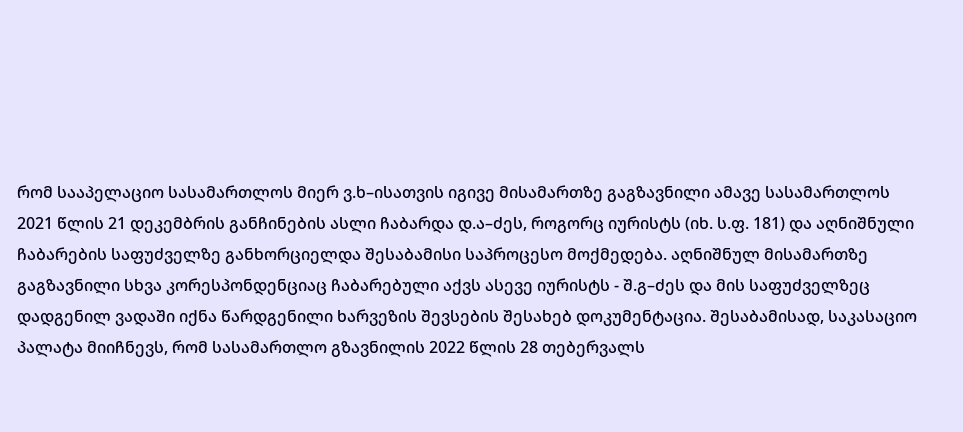რომ სააპელაციო სასამართლოს მიერ ვ.ხ–ისათვის იგივე მისამართზე გაგზავნილი ამავე სასამართლოს 2021 წლის 21 დეკემბრის განჩინების ასლი ჩაბარდა დ.ა–ძეს, როგორც იურისტს (იხ. ს.ფ. 181) და აღნიშნული ჩაბარების საფუძველზე განხორციელდა შესაბამისი საპროცესო მოქმედება. აღნიშნულ მისამართზე გაგზავნილი სხვა კორესპონდენციაც ჩაბარებული აქვს ასევე იურისტს - შ.გ–ძეს და მის საფუძველზეც დადგენილ ვადაში იქნა წარდგენილი ხარვეზის შევსების შესახებ დოკუმენტაცია. შესაბამისად, საკასაციო პალატა მიიჩნევს, რომ სასამართლო გზავნილის 2022 წლის 28 თებერვალს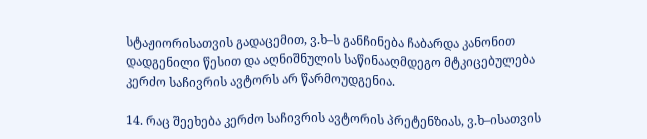სტაჟიორისათვის გადაცემით, ვ.ხ–ს განჩინება ჩაბარდა კანონით დადგენილი წესით და აღნიშნულის საწინააღმდეგო მტკიცებულება კერძო საჩივრის ავტორს არ წარმოუდგენია.

14. რაც შეეხება კერძო საჩივრის ავტორის პრეტენზიას, ვ.ხ–ისათვის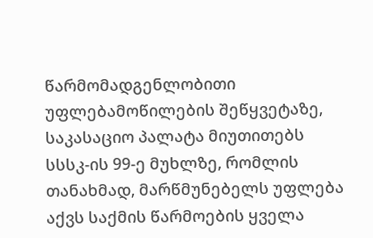წარმომადგენლობითი უფლებამოწილების შეწყვეტაზე, საკასაციო პალატა მიუთითებს სსსკ-ის 99-ე მუხლზე, რომლის თანახმად, მარწმუნებელს უფლება აქვს საქმის წარმოების ყველა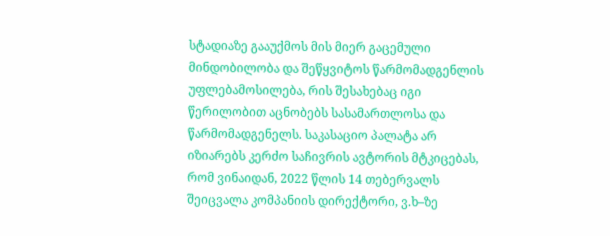სტადიაზე გააუქმოს მის მიერ გაცემული მინდობილობა და შეწყვიტოს წარმომადგენლის უფლებამოსილება, რის შესახებაც იგი წერილობით აცნობებს სასამართლოსა და წარმომადგენელს. საკასაციო პალატა არ იზიარებს კერძო საჩივრის ავტორის მტკიცებას, რომ ვინაიდან, 2022 წლის 14 თებერვალს შეიცვალა კომპანიის დირექტორი, ვ.ხ–ზე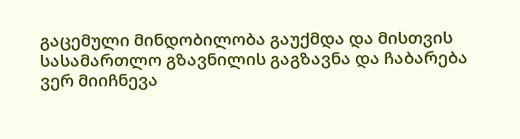გაცემული მინდობილობა გაუქმდა და მისთვის სასამართლო გზავნილის გაგზავნა და ჩაბარება ვერ მიიჩნევა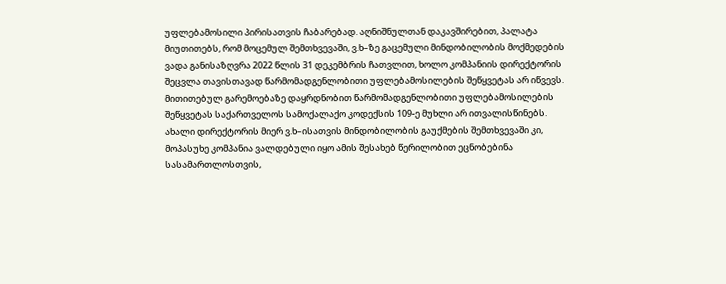უფლებამოსილი პირისათვის ჩაბარებად. აღნიშნულთან დაკავშირებით, პალატა მიუთითებს, რომ მოცემულ შემთხვევაში, ვ.ხ–ზე გაცემული მინდობილობის მოქმედების ვადა განისაზღვრა 2022 წლის 31 დეკემბრის ჩათვლით, ხოლო კომპანიის დირექტორის შეცვლა თავისთავად წარმომადგენლობითი უფლებამოსილების შეწყვეტას არ იწვევს. მითითებულ გარემოებაზე დაყრდნობით წარმომადგენლობითი უფლებამოსილების შეწყვეტას საქართველოს სამოქალაქო კოდექსის 109-ე მუხლი არ ითვალისწინებს. ახალი დირექტორის მიერ ვ.ხ–ისათვის მინდობილობის გაუქმების შემთხვევაში კი, მოპასუხე კომპანია ვალდებული იყო ამის შესახებ წერილობით ეცნობებინა სასამართლოსთვის,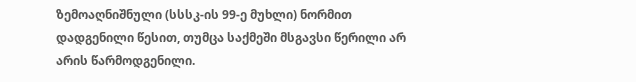ზემოაღნიშნული (სსსკ-ის 99-ე მუხლი) ნორმით დადგენილი წესით, თუმცა საქმეში მსგავსი წერილი არ არის წარმოდგენილი.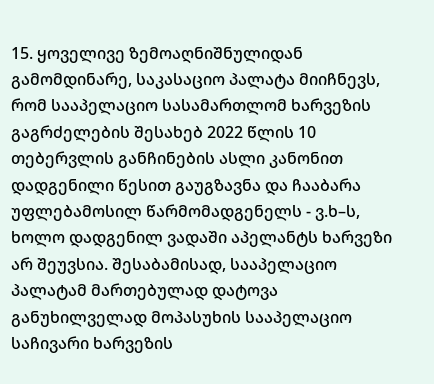15. ყოველივე ზემოაღნიშნულიდან გამომდინარე, საკასაციო პალატა მიიჩნევს, რომ სააპელაციო სასამართლომ ხარვეზის გაგრძელების შესახებ 2022 წლის 10 თებერვლის განჩინების ასლი კანონით დადგენილი წესით გაუგზავნა და ჩააბარა უფლებამოსილ წარმომადგენელს - ვ.ხ–ს, ხოლო დადგენილ ვადაში აპელანტს ხარვეზი არ შეუვსია. შესაბამისად, სააპელაციო პალატამ მართებულად დატოვა განუხილველად მოპასუხის სააპელაციო საჩივარი ხარვეზის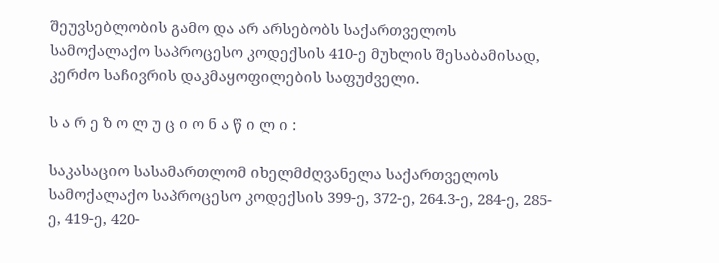შეუვსებლობის გამო და არ არსებობს საქართველოს სამოქალაქო საპროცესო კოდექსის 410-ე მუხლის შესაბამისად, კერძო საჩივრის დაკმაყოფილების საფუძველი.

ს ა რ ე ზ ო ლ უ ც ი ო ნ ა წ ი ლ ი :

საკასაციო სასამართლომ იხელმძღვანელა საქართველოს სამოქალაქო საპროცესო კოდექსის 399-ე, 372-ე, 264.3-ე, 284-ე, 285-ე, 419-ე, 420-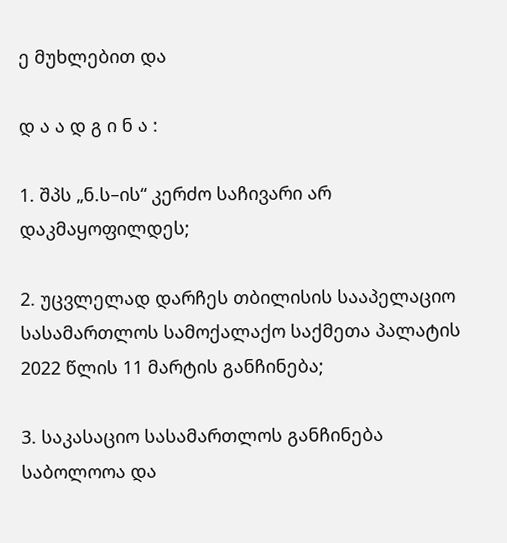ე მუხლებით და

დ ა ა დ გ ი ნ ა :

1. შპს „ნ.ს–ის“ კერძო საჩივარი არ დაკმაყოფილდეს;

2. უცვლელად დარჩეს თბილისის სააპელაციო სასამართლოს სამოქალაქო საქმეთა პალატის 2022 წლის 11 მარტის განჩინება;

3. საკასაციო სასამართლოს განჩინება საბოლოოა და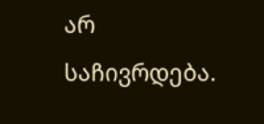არ საჩივრდება.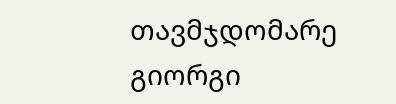თავმჯდომარე გიორგი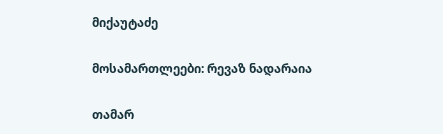მიქაუტაძე

მოსამართლეები: რევაზ ნადარაია

თამარ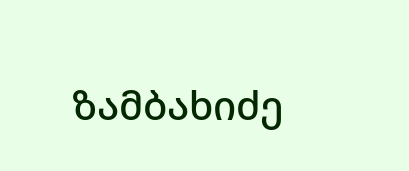ზამბახიძე